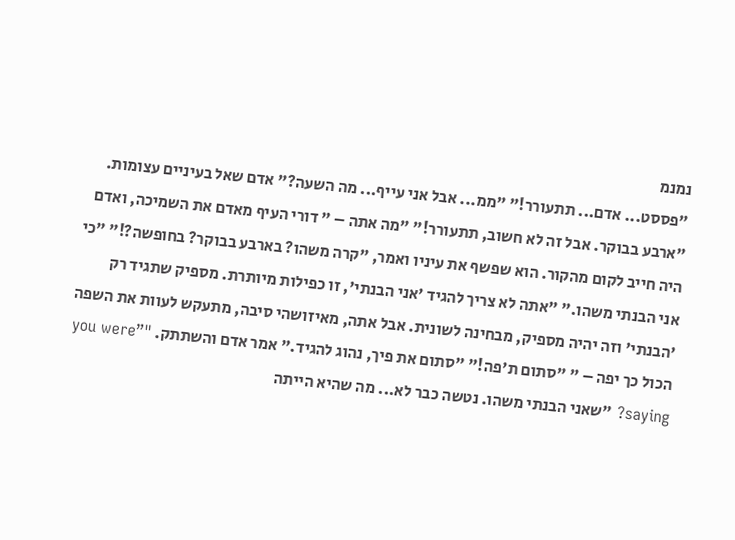נמנמ
"פססט... אדם... תתעורר!" "ממ... אבל אני עייף... מה השעה?" אדם שאל בעיניים עצומות. "ארבע בבוקר. אבל זה לא חשוב, תתעורר!" "מה אתה – " דורי העיף מאדם את השמיכה, ואדם היה חייב לקום מהקור. הוא שפשף את עיניו ואמר, "קרה משהו? בארבע בבוקר? בחופשה?!" "כי אני הבנתי משהו." "אתה לא צריך להגיד 'אני הבנתי', זו כפילות מיותרת. מספיק שתגיד רק 'הבנתי' וזה יהיה מספיק, מבחינה לשונית. אבל אתה, מאיזושהי סיבה, מתעקש לעוות את השפה הכול כך יפה – " "סתום ת'פה!" "סתום את פיך, נהוג להגיד." אמר אדם והשתתק. "”you were saying? "שאני הבנתי משהו. נטשה כבר לא... מה שהיא הייתה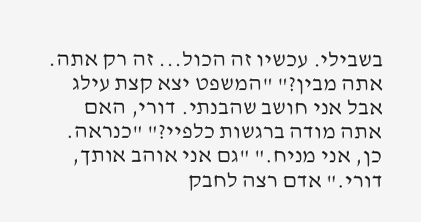בשבילי. עכשיו זה הכול... זה רק אתה. אתה מבין?" "המשפט יצא קצת עילג אבל אני חושב שהבנתי. דורי, האם אתה מודה ברגשות כלפיי?" "כנראה. כן, אני מניח." "גם אני אוהב אותך, דורי." אדם רצה לחבק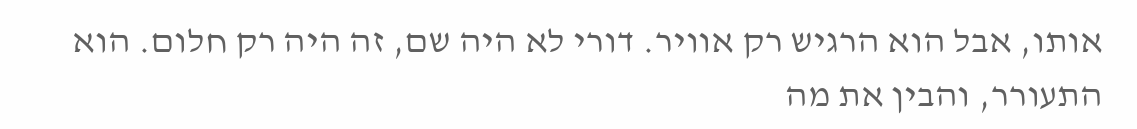אותו, אבל הוא הרגיש רק אוויר. דורי לא היה שם, זה היה רק חלום. הוא התעורר, והבין את מה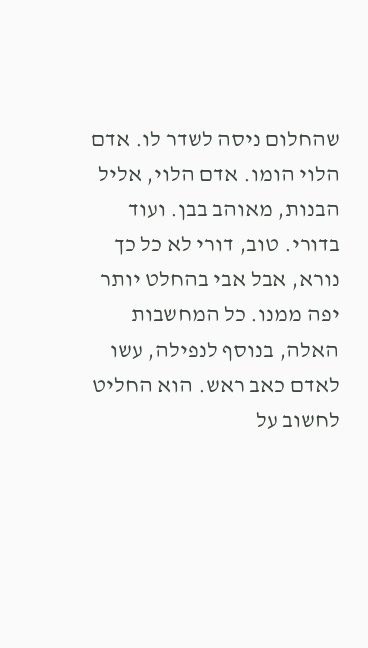שהחלום ניסה לשדר לו. אדם הלוי הומו. אדם הלוי, אליל הבנות, מאוהב בבן. ועוד בדורי. טוב, דורי לא כל כך נורא, אבל אבי בהחלט יותר יפה ממנו. כל המחשבות האלה, בנוסף לנפילה, עשו לאדם כאב ראש. הוא החליט לחשוב על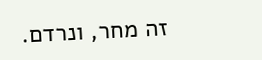זה מחר, ונרדם.